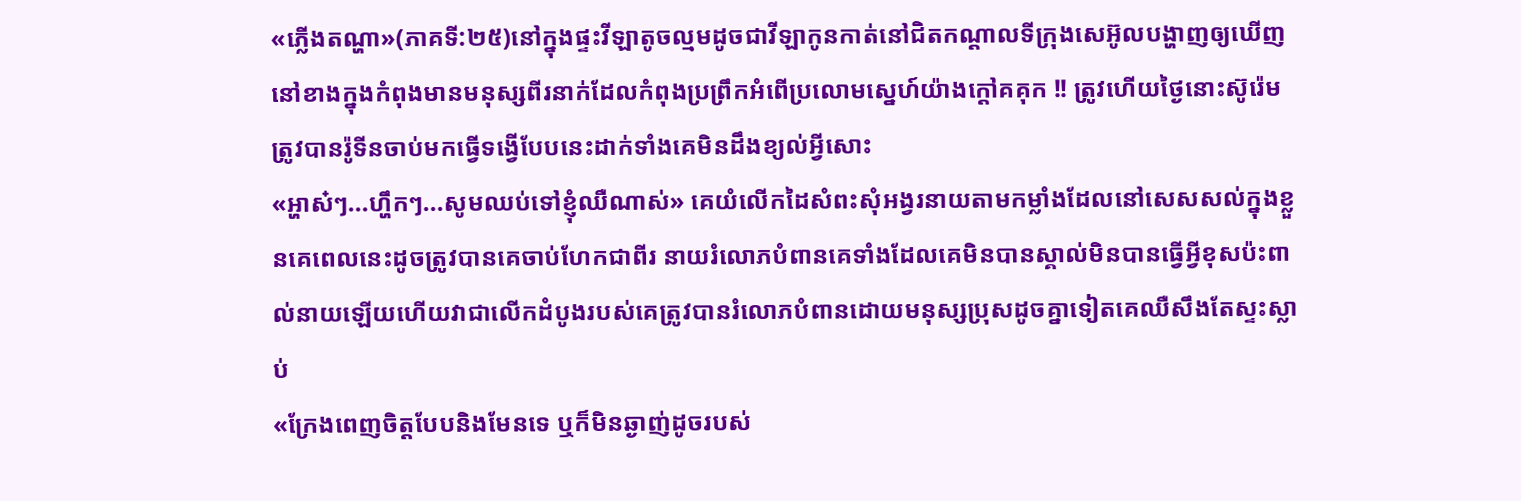«ភ្លើងតណ្ហា»(ភាគទី:២៥)នៅក្នុងផ្ទះវីឡាតូចល្មមដូចជាវីឡាកូនកាត់នៅជិតកណ្ដាលទីក្រុងសេអ៊ូលបង្ហាញឲ្យឃើញនៅខាងក្នុងកំពុងមានមនុស្សពីរនាក់ដែលកំពុងប្រព្រឹកអំពើប្រលោមស្នេហ៍យ៉ាងក្ដៅគគុក !! ត្រូវហើយថ្ងៃនោះស៊ូរ៉េមត្រូវបានរ៉ូទីនចាប់មកធ្វើទង្វើបែបនេះដាក់ទាំងគេមិនដឹងខ្យល់អ្វីសោះ
«អ្ហាស៎ៗ...ហ្ហឹកៗ...សូមឈប់ទៅខ្ញុំឈឺណាស់» គេយំលើកដៃសំពះសុំអង្វរនាយតាមកម្លាំងដែលនៅសេសសល់ក្នុងខ្លួនគេពេលនេះដូចត្រូវបានគេចាប់ហែកជាពីរ នាយរំលោភបំពានគេទាំងដែលគេមិនបានស្គាល់មិនបានធ្វើអ្វីខុសប៉ះពាល់នាយឡើយហើយវាជាលើកដំបូងរបស់គេត្រូវបានរំលោភបំពានដោយមនុស្សប្រុសដូចគ្នាទៀតគេឈឺសឹងតែស្ទះស្លាប់
«ក្រែងពេញចិត្តបែបនិងមែនទេ ឬក៏មិនឆ្ងាញ់ដូចរបស់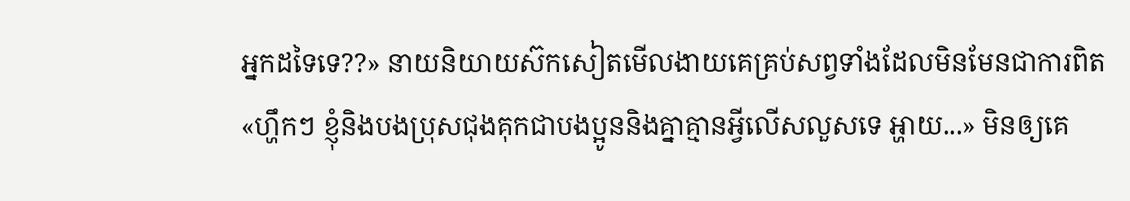អ្នកដទៃទេ??» នាយនិយាយស៊កសៀតមើលងាយគេគ្រប់សព្វទាំងដែលមិនមែនជាការពិត
«ហ្ហឹកៗ ខ្ញុំនិងបងប្រុសជុងគុកជាបងប្អូននិងគ្នាគ្មានអ្វីលើសលួសទេ អ្ហាយ...» មិនឲ្យគេ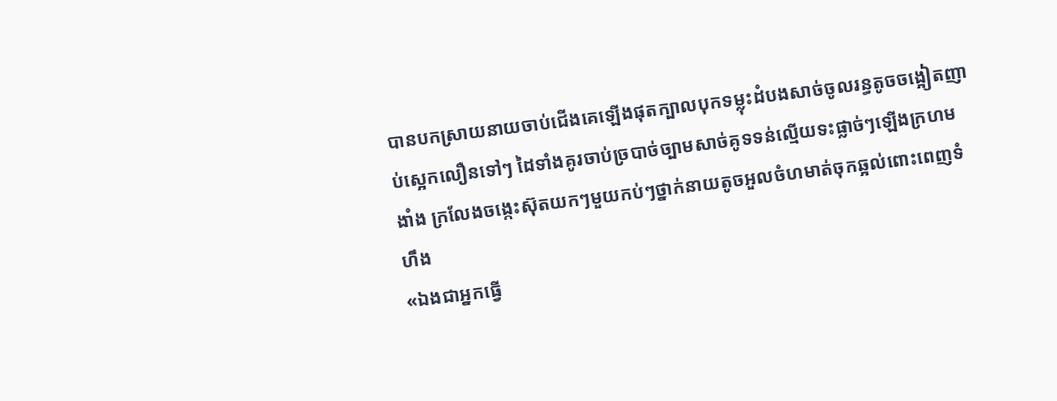បានបកស្រាយនាយចាប់ជើងគេឡើងផុតក្បាលបុកទម្លុះដំបងសាច់ចូលរន្ធតូចចង្អៀតញាប់ស្អេកលឿនទៅៗ ដៃទាំងគូរចាប់ច្របាច់ច្បាមសាច់គូទទន់ល្មើយទះផ្លាច់ៗឡើងក្រហមងាំង ក្រលែងចង្កេះស៊ុតយកៗមួយកប់ៗថ្នាក់នាយតូចអួលចំហមាត់ចុកឆ្អល់ពោះពេញទំហឹង
«ឯងជាអ្នកធ្វើ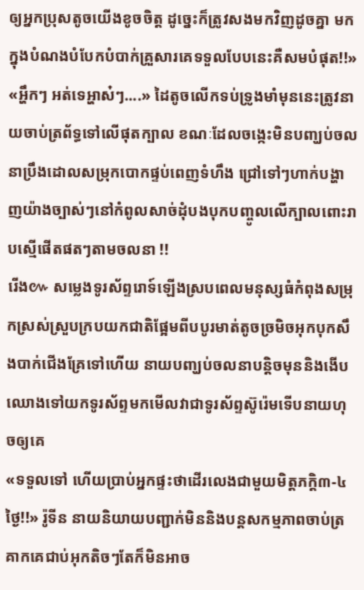ឲ្យអ្នកប្រុសតូចយើងខូចចិត្ត ដូច្នេះក៏ត្រូវសងមកវិញដូចគ្នា មកក្នុងបំណងបំបែកបំបាក់គ្រួសារគេទទួលបែបនេះគឺសមបំផុត!!»
«អ្ហឹកៗ អត់ទេអ្ហាស៎ៗ....» ដៃតូចលើកទប់ទ្រូងមាំមុននេះត្រូវនាយចាប់ត្រព័ទ្ធទៅលើផុតក្បាល ខណៈដែលចង្កេះមិនបញ្ឃប់ចលនាប្រឹងដោលសម្រុកបោកផ្ទប់ពេញទំហឹង ជ្រៅទៅៗហាក់បង្ហាញយ៉ាងច្បាស់ៗនៅកំពូលសាច់ដុំបងបុកបញ្ចូលលើក្បាលពោះរាបស្មើផើតផតៗតាមចលនា !!
រើង៚ សម្លេងទូរស័ព្ទរោទ៍ឡើងស្របពេលមនុស្សធំកំពុងសម្រុកស្រស់ស្រួបក្របយកជាតិផ្អែមពីបបូរមាត់តូចច្រមិចអុកបុកសឹងបាក់ជើងគ្រែទៅហើយ នាយបញ្ឃប់ចលនាបន្តិចមុននិងងើបឈោងទៅយកទូរស័ព្ទមកមើលវាជាទូរស័ព្ទស៊ូរ៉េមទើបនាយហុចឲ្យគេ
«ទទួលទៅ ហើយប្រាប់អ្នកផ្ទះថាដើរលេងជាមួយមិត្តភក្តិ៣-៤ថ្ងៃ!!» រ៉ូទីន នាយនិយាយបញ្ជាក់មិននិងបន្តសកម្មភាពចាប់ត្រគាកគេជាប់អុកតិចៗតែក៏មិនអាច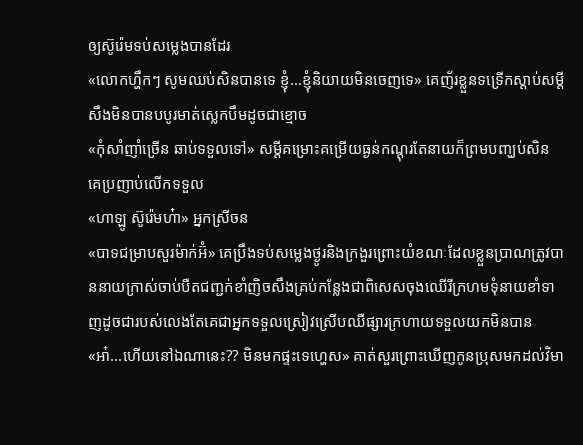ឲ្យស៊ូរ៉េមទប់សម្លេងបានដែរ
«លោកហ្ហឹកៗ សូមឈប់សិនបានទេ ខ្ញុំ...ខ្ញុំនិយាយមិនចេញទេ» គេញ័រខ្លួនទទ្រើកស្ដាប់សម្ដីសឹងមិនបានបបូរមាត់ស្លេកបឹមដូចជាខ្មោច
«កុំសាំញាំច្រើន ឆាប់ទទួលទៅ» សម្ដីគម្រោះគម្រើយធ្ងន់កណ្ដុរតែនាយក៏ព្រមបញ្ឃប់សិន គេប្រញាប់លើកទទួល
«ហាឡូ ស៊ូរ៉េមហ៎ា» អ្នកស្រីចន
«បាទជម្រាបសួរម៉ាក់អ៊ំ» គេប្រឹងទប់សម្លេងថ្ងូរនិងក្រងួរព្រោះយំខណៈដែលខ្លួនប្រាណត្រូវបាននាយក្រាស់ចាប់បឺតជញ្ជក់ខាំញិចសឹងគ្រប់កន្លែងជាពិសេសចុងឈើរីក្រហមទុំនាយខាំទាញដូចជារបស់លេងតែគេជាអ្នកទទួលស្រៀវស្រើបឈឺផ្សារក្រហាយទទួលយកមិនបាន
«អា៎...ហើយនៅឯណានេះ?? មិនមកផ្ទះទេហ្ហេស» គាត់សួរព្រោះឃើញកូនប្រុសមកដល់វិមា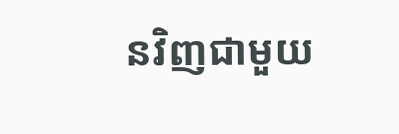នវិញជាមួយ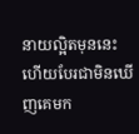នាយល្អិតមុននេះហើយបែរជាមិនឃើញគេមក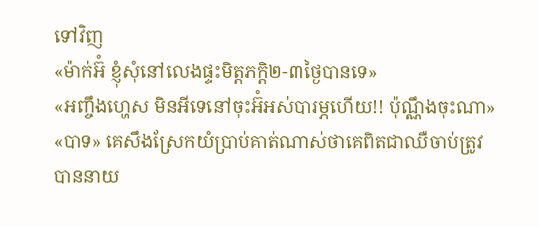ទៅវិញ
«ម៉ាក់អ៊ំ ខ្ញុំសុំនៅលេងផ្ទះមិត្តភក្ដិ២-៣ថ្ងៃបានទេ»
«អញ្ចឹងហ្ហេស មិនអីទេនៅចុះអ៊ំអស់បារម្ភហើយ!! ប៉ុណ្ណឹងចុះណា»
«បាទ» គេសឹងស្រែកយំប្រាប់គាត់ណាស់ថាគេពិតជាឈឺចាប់ត្រូវបាននាយ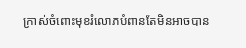ក្រាស់ចំពោះមុខរំលោភបំពានតែមិនអាចបាន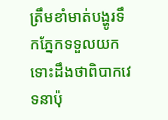ត្រឹមខាំមាត់បង្ហូរទឹកភ្នែកទទួលយកទោះដឹងថាពិបាកវេទនាប៉ុ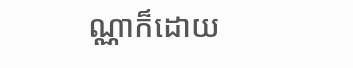ណ្ណាក៏ដោយ